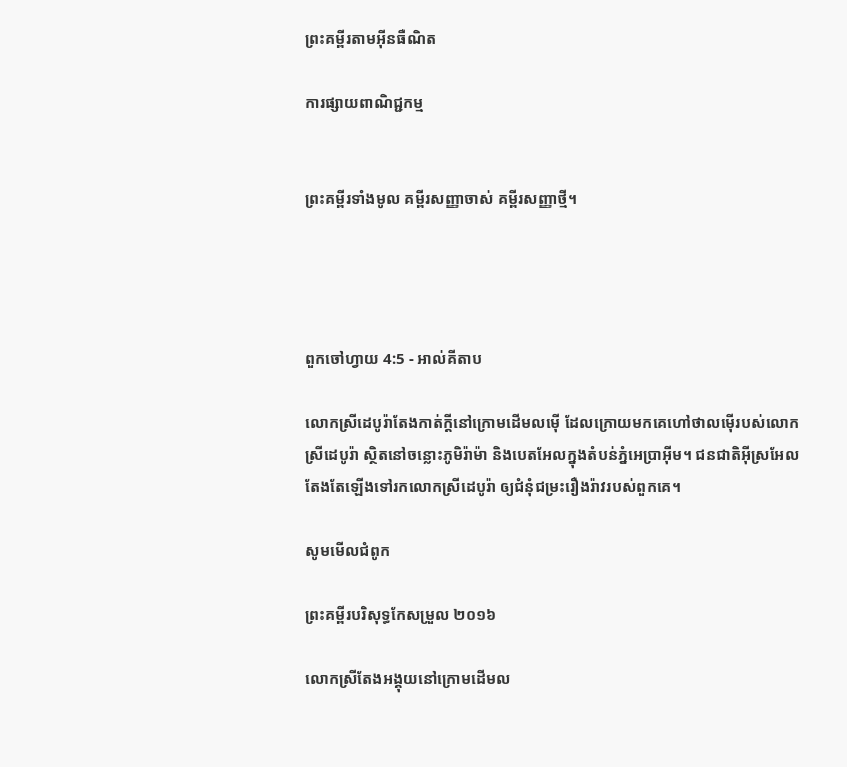ព្រះគម្ពីរតាមអ៊ីនធឺណិត

ការផ្សាយពាណិជ្ជកម្ម


ព្រះគម្ពីរទាំងមូល គម្ពីរសញ្ញាចាស់ គម្ពីរសញ្ញាថ្មី។




ពួកចៅ‌ហ្វាយ 4:5 - អាល់គីតាប

លោកស្រីដេបូរ៉ាតែងកាត់ក្តីនៅក្រោមដើមលម៉ើ ដែលក្រោយមកគេហៅថាលម៉ើរបស់លោកស្រីដេបូ‌រ៉ា ស្ថិតនៅចន្លោះភូមិរ៉ាម៉ា និងបេត‌អែលក្នុងតំបន់ភ្នំអេប្រា‌អ៊ីម។ ជន‌ជាតិអ៊ីស្រ‌អែលតែងតែឡើងទៅរកលោកស្រីដេបូ‌រ៉ា ឲ្យជំនុំជម្រះរឿងរ៉ាវរបស់ពួកគេ។

សូមមើលជំពូក

ព្រះគម្ពីរបរិសុទ្ធកែសម្រួល ២០១៦

លោកស្រីតែងអង្គុយនៅក្រោមដើមល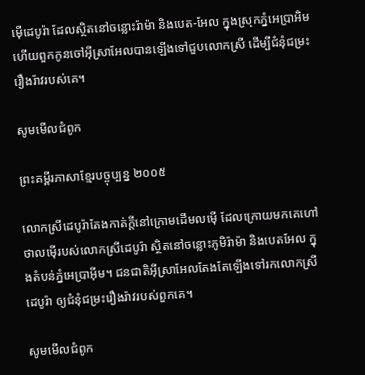ម៉ើដេបូរ៉ា ដែលស្ថិតនៅចន្លោះរ៉ាម៉ា និងបេត-អែល ក្នុងស្រុកភ្នំអេប្រាអិម ហើយពួកកូនចៅអ៊ីស្រា‌អែលបានឡើងទៅជួបលោកស្រី ដើម្បីជំនុំ‌ជម្រះរឿងរ៉ាវរបស់គេ។

សូមមើលជំពូក

ព្រះគម្ពីរភាសាខ្មែរបច្ចុប្បន្ន ២០០៥

លោកស្រីដេបូរ៉ាតែងកាត់ក្ដីនៅក្រោមដើមលម៉ើ ដែលក្រោយមកគេហៅថាលម៉ើរបស់លោកស្រីដេបូរ៉ា ស្ថិតនៅចន្លោះភូមិរ៉ាម៉ា និងបេត‌អែល ក្នុងតំបន់ភ្នំអេប្រាអ៊ីម។ ជន‌ជាតិអ៊ីស្រា‌អែលតែងតែឡើងទៅរកលោកស្រីដេបូរ៉ា ឲ្យជំនុំជម្រះរឿងរ៉ាវរបស់ពួកគេ។

សូមមើលជំពូក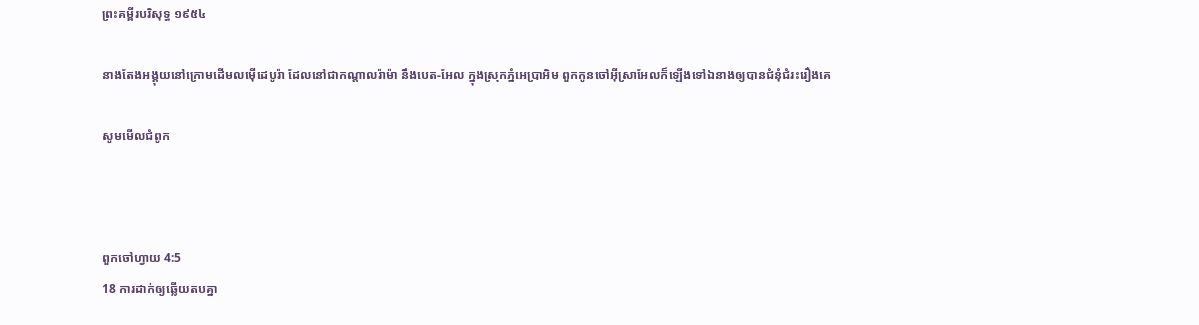ព្រះគម្ពីរបរិសុទ្ធ ១៩៥៤

នាងតែងអង្គុយនៅក្រោមដើមលម៉ើដេបូរ៉ា ដែលនៅជាកណ្តាលរ៉ាម៉ា នឹងបេត-អែល ក្នុងស្រុកភ្នំអេប្រា‌អិម ពួកកូនចៅអ៊ីស្រាអែលក៏ឡើងទៅឯនាងឲ្យបានជំនុំ‌ជំរះរឿងគេ

សូមមើលជំពូក



ពួកចៅ‌ហ្វាយ 4:5
18 ការដាក់ឲ្យឆ្លើយតបគ្នា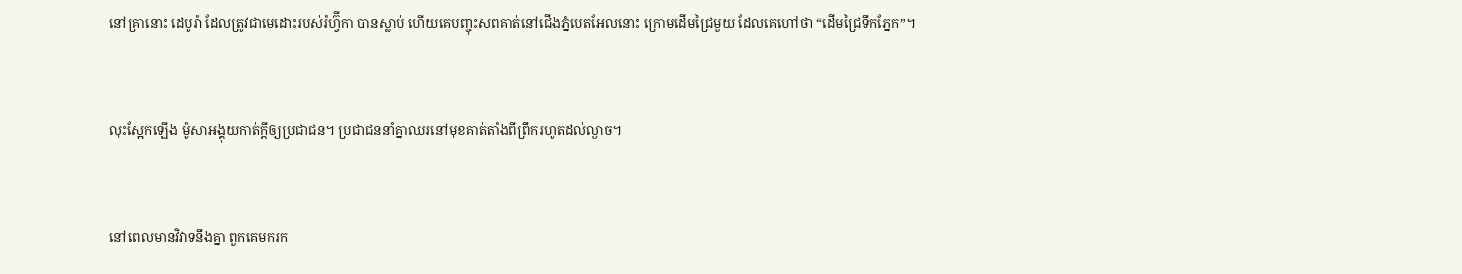នៅគ្រានោះ ដេបូរ៉ា ដែលត្រូវជាមេដោះរបស់រ៉ហ្វ៊ីកា បានស្លាប់ ហើយគេបញ្ចុះសពគាត់នៅជើងភ្នំបេតអែលនោះ ក្រោមដើមជ្រៃមួយ ដែលគេហៅថា “ដើមជ្រៃទឹកភ្នែក”។


លុះស្អែកឡើង ម៉ូសាអង្គុយកាត់ក្តីឲ្យប្រជា‌ជន។ ប្រជា‌ជននាំគ្នាឈរនៅមុខគាត់តាំងពីព្រឹករហូតដល់ល្ងាច។


នៅពេលមានវិវាទនឹងគ្នា ពួកគេមករក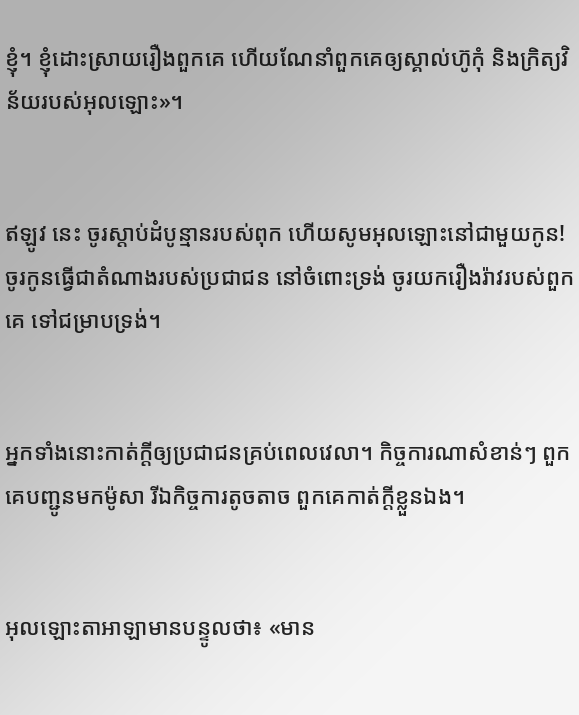ខ្ញុំ។ ខ្ញុំដោះស្រាយរឿងពួកគេ ហើយណែនាំពួកគេឲ្យស្គាល់ហ៊ូកុំ និងក្រិត្យវិន័យរបស់អុលឡោះ»។


ឥឡូវ នេះ ចូរស្តាប់ដំបូន្មានរបស់ពុក ហើយសូមអុលឡោះនៅជាមួយកូន! ចូរកូនធ្វើជាតំណាងរបស់ប្រជា‌ជន នៅចំពោះទ្រង់ ចូរយករឿងរ៉ាវរបស់ពួកគេ ទៅជម្រាបទ្រង់។


អ្នកទាំងនោះកាត់ក្តីឲ្យប្រជា‌ជនគ្រប់ពេលវេលា។ កិច្ចការណាសំខាន់ៗ ពួកគេបញ្ជូនមកម៉ូសា រីឯកិច្ចការតូចតាច ពួកគេកាត់ក្តីខ្លួនឯង។


អុលឡោះ‌តាអាឡាមានបន្ទូលថា៖ «មាន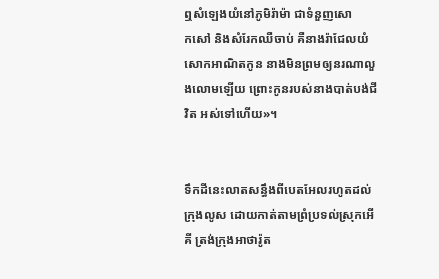ឮសំឡេងយំនៅភូមិរ៉ាម៉ា ជាទំនួញសោក‌សៅ និងសំរែកឈឺចាប់ គឺនាងរ៉ាជែលយំសោកអាណិតកូន នាងមិនព្រមឲ្យនរណាលួង‌លោមឡើយ ព្រោះកូនរបស់នាងបាត់បង់ជីវិត អស់ទៅហើយ»។


ទឹកដីនេះលាតសន្ធឹងពីបេត‌អែលរហូតដល់ក្រុងលូស ដោយកាត់តាមព្រំប្រទល់ស្រុកអើគី ត្រង់ក្រុងអាថា‌រ៉ូត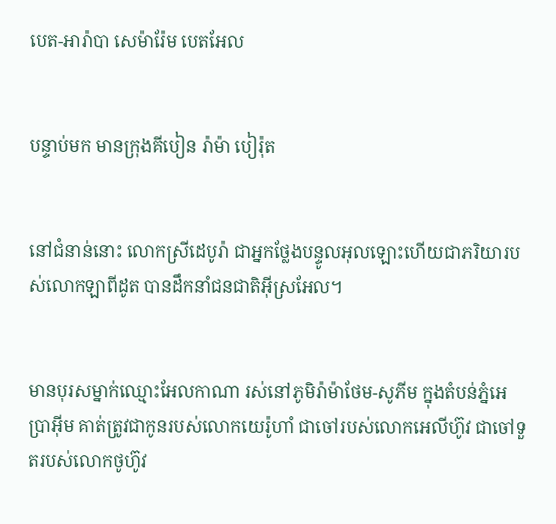បេត-អារ៉ា‌បា សេម៉ា‌រ៉ែម បេត‌អែល


បន្ទាប់មក មានក្រុងគីបៀន រ៉ាម៉ា បៀរ៉ុត


នៅជំនាន់នោះ លោកស្រីដេបូ‌រ៉ា ជាអ្នកថ្លែងបន្ទូលអុលឡោះហើយជាភរិយារបស់លោកឡាពីដូត បានដឹកនាំជន‌ជាតិអ៊ីស្រ‌អែល។


មានបុរសម្នាក់ឈ្មោះអែល‌កាណា រស់នៅភូមិរ៉ាម៉ា‌ថែម-សូភីម ក្នុងតំបន់ភ្នំអេប្រា‌អ៊ីម គាត់ត្រូវជាកូនរបស់លោកយេរ៉ូ‌ហាំ ជាចៅរបស់លោកអេលី‌ហ៊ូវ ជាចៅទួតរបស់លោកថូ‌ហ៊ូវ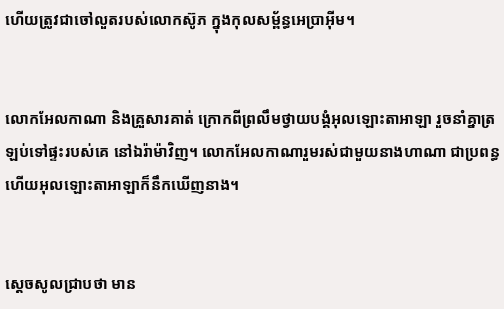ហើយត្រូវជាចៅលួតរបស់លោកស៊ូភ ក្នុងកុល‌សម្ព័ន្ធអេប្រា‌អ៊ីម។


លោកអែល‌កាណា និងគ្រួសារគាត់ ក្រោកពីព្រលឹមថ្វាយ‌បង្គំអុលឡោះ‌តាអាឡា រួចនាំគ្នាត្រឡប់ទៅផ្ទះរបស់គេ នៅឯរ៉ាម៉ាវិញ។ លោកអែល‌កាណារួមរស់ជាមួយនាងហា‌ណា ជាប្រពន្ធ ហើយអុលឡោះ‌តាអាឡាក៏នឹកឃើញនាង។


ស្តេចសូលជ្រាបថា មាន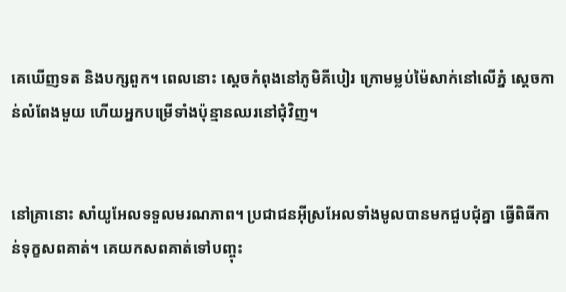គេឃើញទត និងបក្សពួក។ ពេលនោះ ស្តេចកំពុងនៅភូមិគីបៀរ ក្រោមម្លប់ម៉ៃ‌សាក់នៅលើភ្នំ ស្តេចកាន់លំពែងមួយ ហើយអ្នកបម្រើទាំងប៉ុន្មានឈរនៅជុំ‌វិញ។


នៅគ្រានោះ សាំយូ‌អែលទទួលមរណ‌ភាព។ ប្រជា‌ជនអ៊ីស្រ‌អែលទាំងមូលបានមកជួបជុំគ្នា ធ្វើពិធីកាន់ទុក្ខសពគាត់។ គេយកសពគាត់ទៅបញ្ចុះ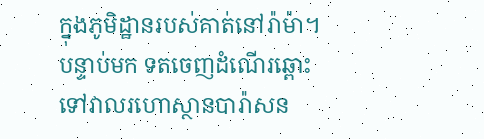ក្នុងភូមិដ្ឋានរបស់គាត់នៅរ៉ាម៉ា។ បន្ទាប់មក ទតចេញដំណើរឆ្ពោះទៅវាលរហោ‌ស្ថានបារ៉ា‌សន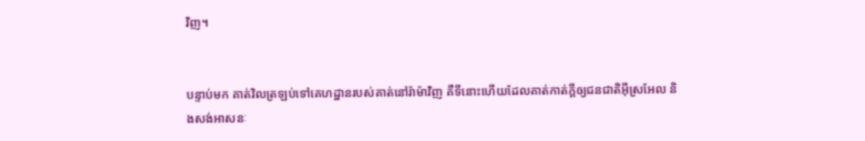វិញ។


បន្ទាប់មក គាត់វិលត្រឡប់ទៅគេ‌ហដ្ឋានរបស់គាត់នៅរ៉ាម៉ាវិញ គឺទីនោះហើយដែលគាត់កាត់ក្តីឲ្យជន‌ជាតិអ៊ីស្រ‌អែល និងសង់អាសនៈ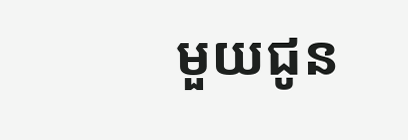មួយជូន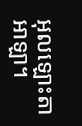អុលឡោះ‌តាអាឡា។